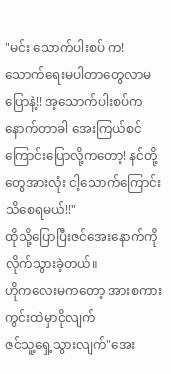"မင်း သောက်ပါးစပ် က!သောက်ရေးမပါတာတွေလာမပြောနဲ့!! အ့သောက်ပါးစပ်က နောက်တာခါ အေးကြယ်စင်ကြောင်းပြောလို့ကတော့! နင်တို့တွေအားလုံး ငါ့သောက်ကြောင်းသိစေရမယ်!!"
ထိုသို့ပြောပြီးဇင်အေးနောက်ကိုလိုက်သွားခဲ့တယ်။
ဟိုကလေးမကတော့ အားစကားကွင်းထဲမှာငိုလျက်
ဇင်သူ့ရှေ့သွားလျက်"အေး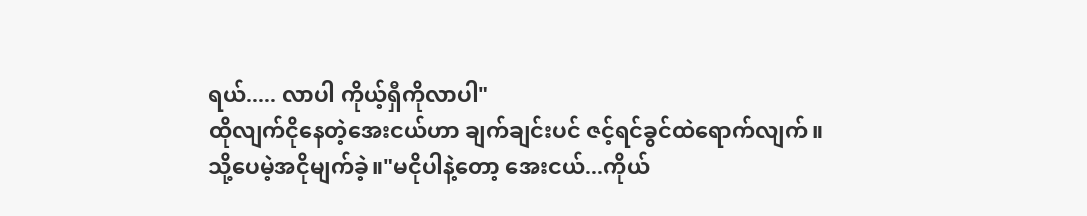ရယ်..... လာပါ ကိုယ့်ရှီကိုလာပါ"
ထိုလျက်ငိုနေတဲ့အေးငယ်ဟာ ချက်ချင်းပင် ဇင့်ရင်ခွင်ထဲရောက်လျက်။
သို့ပေမဲ့အငိုမျက်ခဲ့။"မငိုပါနဲ့တော့ အေးငယ်...ကိုယ်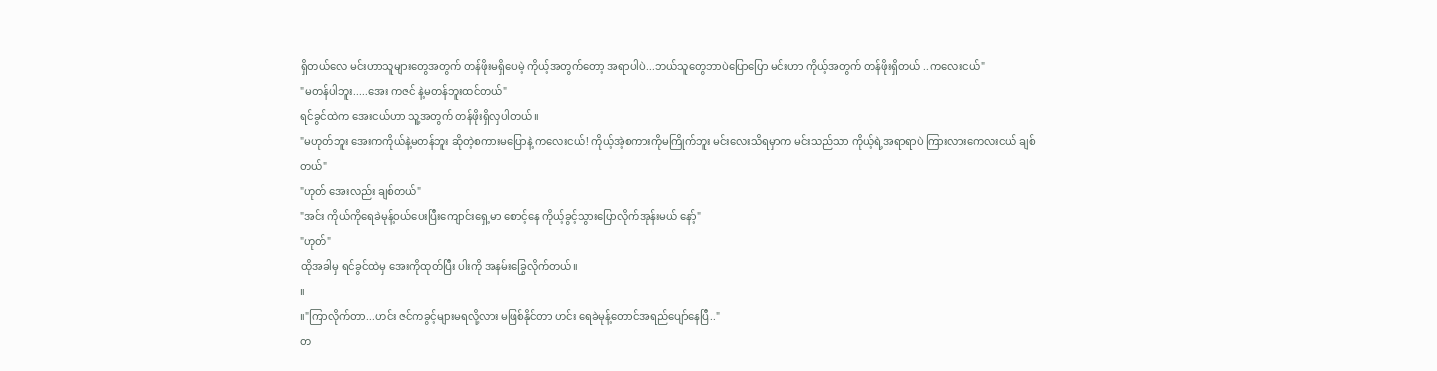ရှိတယ်လေ မင်းဟာသူများတွေအတွက် တန်ဖိုးမရှိပေမဲ့ ကိုယ့်အတွက်တော့ အရာပါပဲ...ဘယ်သူတွေဘာပဲပြောပြော မင်းဟာ ကိုယ့်အတွက် တန်ဖိုးရှိတယ် ..ကလေးငယ်"
"မတန်ပါဘူး.....အေး ကဇင် နဲ့မတန်ဘူးထင်တယ်"
ရင်ခွင်ထဲက အေးငယ်ဟာ သူ့အတွက် တန်ဖိုးရှိလှပါတယ်။
"မဟုတ်ဘူး အေးကကိုယ်နဲ့မတန်ဘူး ဆိုတဲ့စကားမပြောနဲ့ ကလေးငယ်! ကိုယ့်အဲ့စကားကိုမကြိုက်ဘူး မင်းလေးသိရမှာက မင်းသည်သာ ကိုယ့်ရဲ့အရာရာပဲ ကြားလားကေလးငယ် ချစ်တယ်"
"ဟုတ် အေးလည်း ချစ်တယ်"
"အင်း ကိုယ်ကိုရေခဲမုန့်ဝယ်ပေးပြီးကျောင်းရှေ့မာ စောင့်နေ ကိုယ့်ခွင့်သွားပြောလိုက်အုန်းမယ် နော့်"
"ဟုတ်"
ထိုအခါမှ ရင်ခွင်ထဲမှ အေးကိုထုတ်ပြီး ပါးကို အနမ်းခြွေလိုက်တယ်။
။
။"ကြာလိုက်တာ...ဟင်း ဇင်ကခွင့်များမရလို့လား မဖြစ်နိုင်တာ ဟင်း ရေခဲမုန့်တောင်အရည်ပျော်နေပြီ.."
တ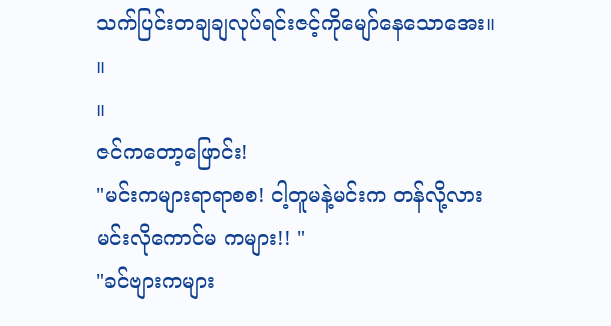သက်ပြင်းတချချလုပ်ရင်းဇင့်ကိုမျော်နေသောအေး။
။
။
ဇင်ကတော့ဖြောင်း!
"မင်းကများရာရာစစ! ငါ့တူမနဲ့မင်းက တန်လို့လား မင်းလိုကောင်မ ကများ!! "
"ခင်ဗျားကများ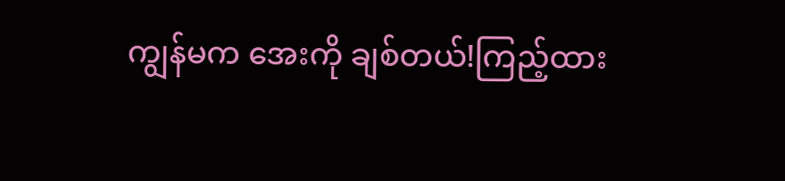ကျွန်မက အေးကို ချစ်တယ်!ကြည့်ထား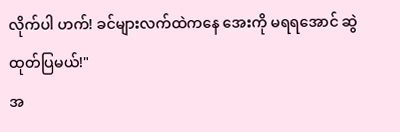လိုက်ပါ ဟက်! ခင်များလက်ထဲကနေ အေးကို မရရအောင် ဆွဲထုတ်ပြမယ်!"
အ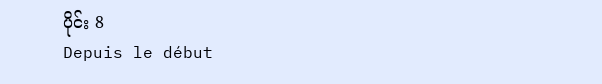ပိုင်း 8
Depuis le début